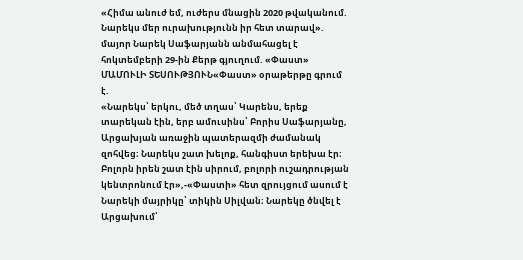«Հիմա անուժ եմ, ուժերս մնացին 2020 թվականում. Նարեկս մեր ուրախությունն իր հետ տարավ». մայոր Նարեկ Սաֆարյանն անմահացել է հոկտեմբերի 29-ին Քերթ գյուղում. «Փաստ»
ՄԱՄՈՒԼԻ ՏԵՍՈՒԹՅՈՒՆ«Փաստ» օրաթերթը գրում է.
«Նարեկս՝ երկու, մեծ տղաս՝ Կարենս, երեք տարեկան էին, երբ ամուսինս՝ Բորիս Սաֆարյանը, Արցախյան առաջին պատերազմի ժամանակ զոհվեց։ Նարեկս շատ խելոք, հանգիստ երեխա էր։ Բոլորն իրեն շատ էին սիրում, բոլորի ուշադրության կենտրոնում էր»,-«Փաստի» հետ զրույցում ասում է Նարեկի մայրիկը՝ տիկին Սիլվան։ Նարեկը ծնվել է Արցախում՝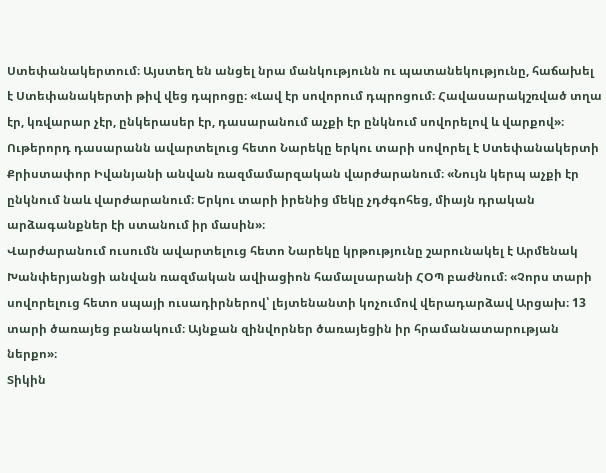Ստեփանակերտում։ Այստեղ են անցել նրա մանկությունն ու պատանեկությունը, հաճախել է Ստեփանակերտի թիվ վեց դպրոցը։ «Լավ էր սովորում դպրոցում։ Հավասարակշռված տղա էր, կռվարար չէր, ընկերասեր էր, դասարանում աչքի էր ընկնում սովորելով և վարքով»։ Ութերորդ դասարանն ավարտելուց հետո Նարեկը երկու տարի սովորել է Ստեփանակերտի Քրիստափոր Իվանյանի անվան ռազմամարզական վարժարանում։ «Նույն կերպ աչքի էր ընկնում նաև վարժարանում։ Երկու տարի իրենից մեկը չդժգոհեց, միայն դրական արձագանքներ էի ստանում իր մասին»։
Վարժարանում ուսումն ավարտելուց հետո Նարեկը կրթությունը շարունակել է Արմենակ Խանփերյանցի անվան ռազմական ավիացիոն համալսարանի ՀՕՊ բաժնում։ «Չորս տարի սովորելուց հետո սպայի ուսադիրներով՝ լեյտենանտի կոչումով վերադարձավ Արցախ։ 13 տարի ծառայեց բանակում։ Այնքան զինվորներ ծառայեցին իր հրամանատարության ներքո»։
Տիկին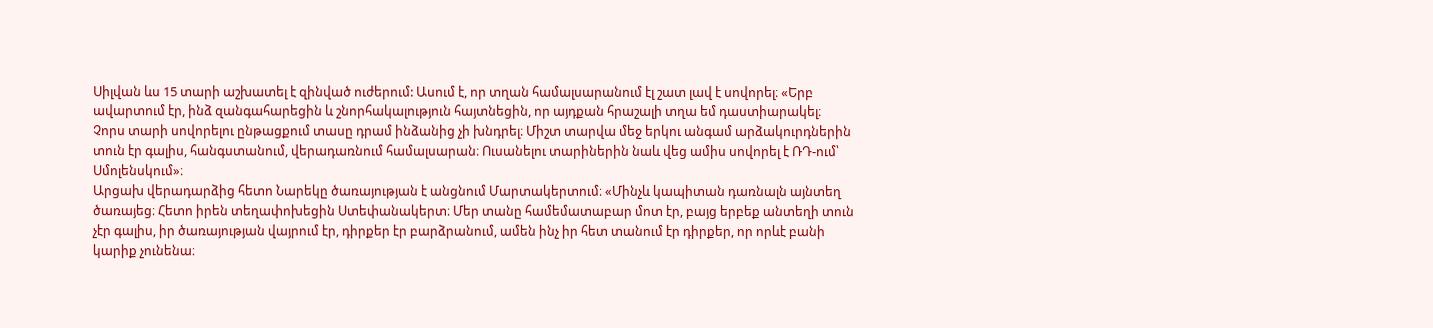Սիլվան ևս 15 տարի աշխատել է զինված ուժերում: Ասում է, որ տղան համալսարանում էլ շատ լավ է սովորել։ «Երբ ավարտում էր, ինձ զանգահարեցին և շնորհակալություն հայտնեցին, որ այդքան հրաշալի տղա եմ դաստիարակել։ Չորս տարի սովորելու ընթացքում տասը դրամ ինձանից չի խնդրել։ Միշտ տարվա մեջ երկու անգամ արձակուրդներին տուն էր գալիս, հանգստանում, վերադառնում համալսարան։ Ուսանելու տարիներին նաև վեց ամիս սովորել է ՌԴ-ում՝ Սմոլենսկում»։
Արցախ վերադարձից հետո Նարեկը ծառայության է անցնում Մարտակերտում։ «Մինչև կապիտան դառնալն այնտեղ ծառայեց։ Հետո իրեն տեղափոխեցին Ստեփանակերտ։ Մեր տանը համեմատաբար մոտ էր, բայց երբեք անտեղի տուն չէր գալիս, իր ծառայության վայրում էր, դիրքեր էր բարձրանում, ամեն ինչ իր հետ տանում էր դիրքեր, որ որևէ բանի կարիք չունենա։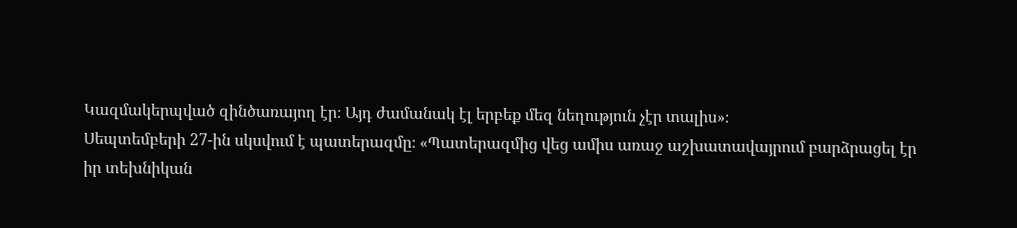Կազմակերպված զինծառայող էր։ Այդ ժամանակ էլ երբեք մեզ նեղություն չէր տալիս»։
Սեպտեմբերի 27-ին սկսվում է պատերազմը։ «Պատերազմից վեց ամիս առաջ աշխատավայրում բարձրացել էր իր տեխնիկան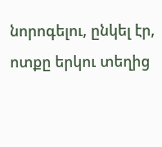նորոգելու, ընկել էր, ոտքը երկու տեղից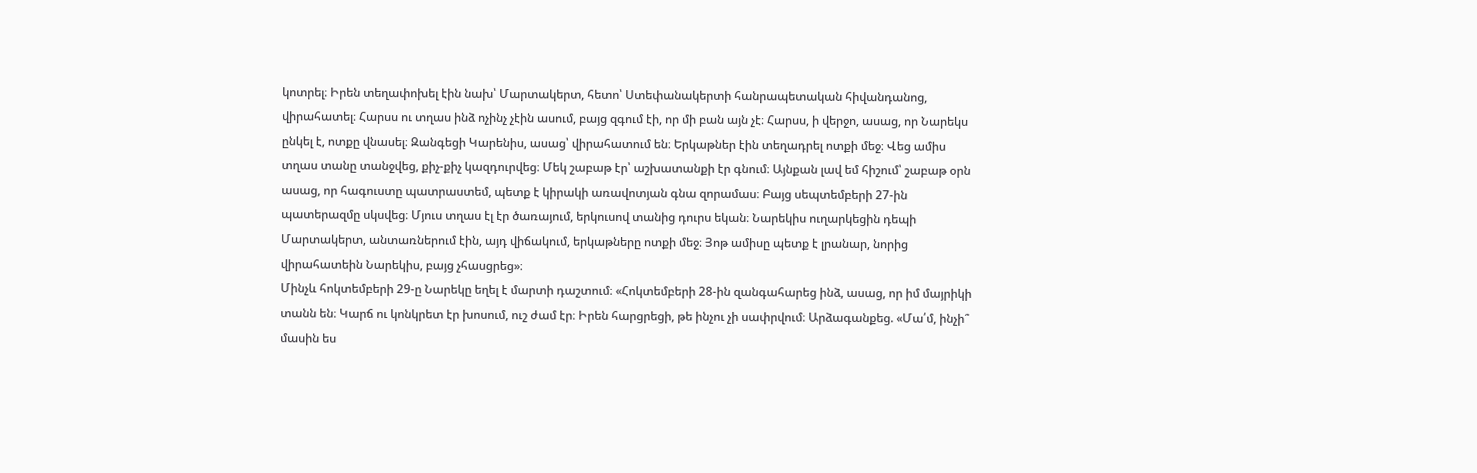կոտրել։ Իրեն տեղափոխել էին նախ՝ Մարտակերտ, հետո՝ Ստեփանակերտի հանրապետական հիվանդանոց, վիրահատել։ Հարսս ու տղաս ինձ ոչինչ չէին ասում, բայց զգում էի, որ մի բան այն չէ։ Հարսս, ի վերջո, ասաց, որ Նարեկս ընկել է, ոտքը վնասել։ Զանգեցի Կարենիս, ասաց՝ վիրահատում են։ Երկաթներ էին տեղադրել ոտքի մեջ։ Վեց ամիս տղաս տանը տանջվեց, քիչ-քիչ կազդուրվեց։ Մեկ շաբաթ էր՝ աշխատանքի էր գնում։ Այնքան լավ եմ հիշում՝ շաբաթ օրն ասաց, որ հագուստը պատրաստեմ, պետք է կիրակի առավոտյան գնա զորամաս։ Բայց սեպտեմբերի 27-ին պատերազմը սկսվեց։ Մյուս տղաս էլ էր ծառայում, երկուսով տանից դուրս եկան։ Նարեկիս ուղարկեցին դեպի Մարտակերտ, անտառներում էին, այդ վիճակում, երկաթները ոտքի մեջ։ Յոթ ամիսը պետք է լրանար, նորից վիրահատեին Նարեկիս, բայց չհասցրեց»։
Մինչև հոկտեմբերի 29-ը Նարեկը եղել է մարտի դաշտում։ «Հոկտեմբերի 28-ին զանգահարեց ինձ, ասաց, որ իմ մայրիկի տանն են։ Կարճ ու կոնկրետ էր խոսում, ուշ ժամ էր։ Իրեն հարցրեցի, թե ինչու չի սափրվում։ Արձագանքեց. «Մա՛մ, ինչի՞ մասին ես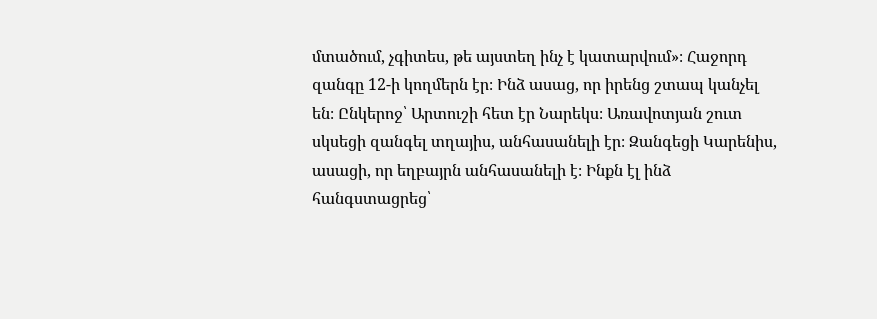մտածում, չգիտես, թե այստեղ ինչ է կատարվում»։ Հաջորդ զանգը 12-ի կողմերն էր։ Ինձ ասաց, որ իրենց շտապ կանչել են։ Ընկերոջ՝ Արտուշի հետ էր Նարեկս։ Առավոտյան շուտ սկսեցի զանգել տղայիս, անհասանելի էր։ Զանգեցի Կարենիս, ասացի, որ եղբայրն անհասանելի է։ Ինքն էլ ինձ հանգստացրեց՝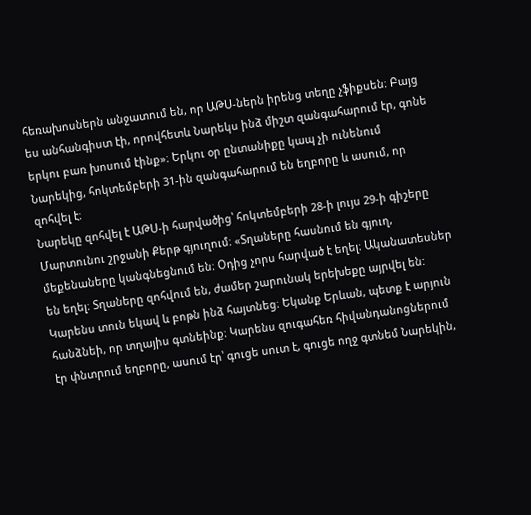հեռախոսներն անջատում են, որ ԱԹՍ-ներն իրենց տեղը չֆիքսեն։ Բայց ես անհանգիստ էի, որովհետև Նարեկս ինձ միշտ զանգահարում էր, գոնե երկու բառ խոսում էինք»։ Երկու օր ընտանիքը կապ չի ունենում Նարեկից, հոկտեմբերի 31-ին զանգահարում են եղբորը և ասում, որ զոհվել է։
Նարեկը զոհվել է ԱԹՍ-ի հարվածից՝ հոկտեմբերի 28-ի լույս 29-ի գիշերը Մարտունու շրջանի Քերթ գյուղում։ «Տղաները հասնում են գյուղ, մեքենաները կանգնեցնում են։ Օդից չորս հարված է եղել։ Ականատեսներ են եղել։ Տղաները զոհվում են, ժամեր շարունակ երեխեքը այրվել են: Կարենս տուն եկավ և բոթն ինձ հայտնեց։ Եկանք Երևան, պետք է արյուն հանձնեի, որ տղայիս գտնեինք։ Կարենս զուգահեռ հիվանդանոցներում էր փնտրում եղբորը, ասում էր՝ գուցե սուտ է, գուցե ողջ գտնեմ Նարեկին,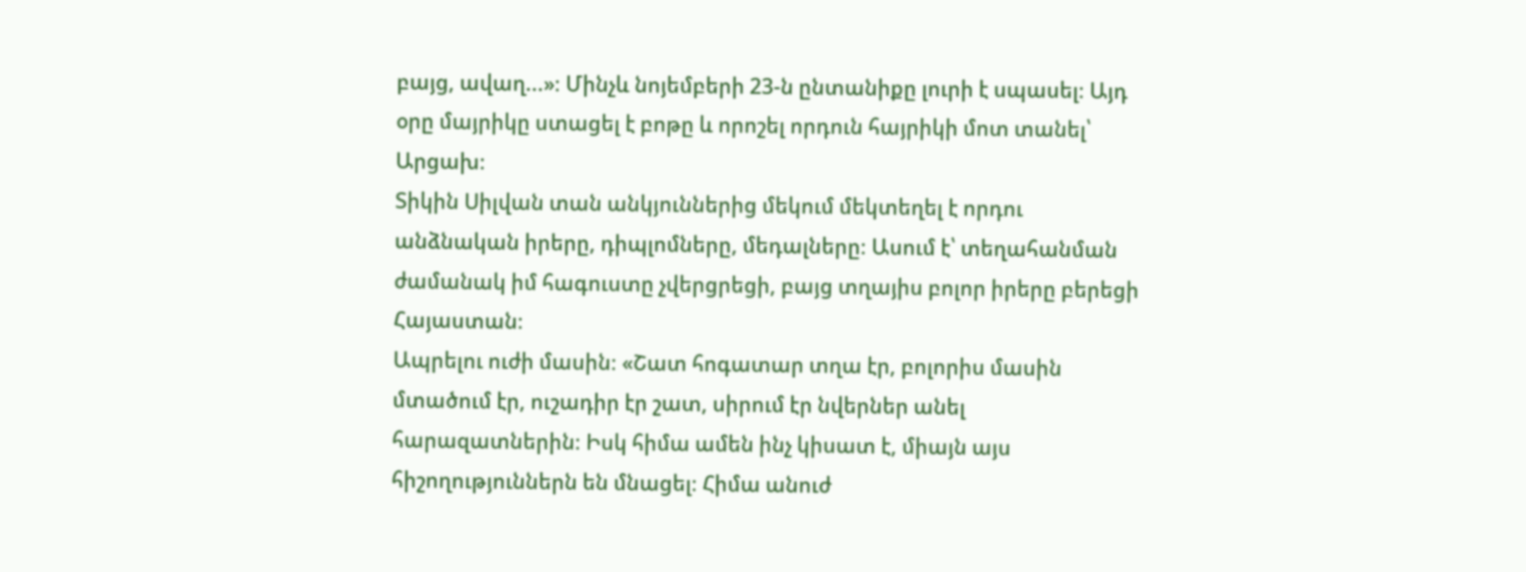բայց, ավաղ...»։ Մինչև նոյեմբերի 23-ն ընտանիքը լուրի է սպասել։ Այդ օրը մայրիկը ստացել է բոթը և որոշել որդուն հայրիկի մոտ տանել՝ Արցախ։
Տիկին Սիլվան տան անկյուններից մեկում մեկտեղել է որդու անձնական իրերը, դիպլոմները, մեդալները։ Ասում է՝ տեղահանման ժամանակ իմ հագուստը չվերցրեցի, բայց տղայիս բոլոր իրերը բերեցի Հայաստան։
Ապրելու ուժի մասին։ «Շատ հոգատար տղա էր, բոլորիս մասին մտածում էր, ուշադիր էր շատ, սիրում էր նվերներ անել հարազատներին։ Իսկ հիմա ամեն ինչ կիսատ է, միայն այս հիշողություններն են մնացել։ Հիմա անուժ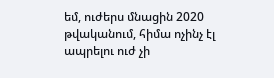եմ, ուժերս մնացին 2020 թվականում, հիմա ոչինչ էլ ապրելու ուժ չի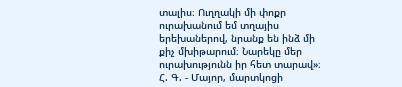տալիս։ Ուղղակի մի փոքր ուրախանում եմ տղայիս երեխաներով, նրանք են ինձ մի քիչ մխիթարում։ Նարեկը մեր ուրախությունն իր հետ տարավ»։
Հ. Գ. - Մայոր, մարտկոցի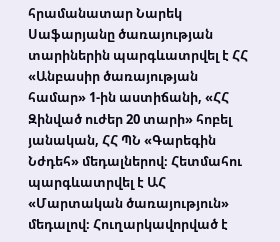հրամանատար Նարեկ Սաֆարյանը ծառայության տարիներին պարգևատրվել է ՀՀ «Անբասիր ծառայության համար» 1-ին աստիճանի, «ՀՀ Զինված ուժեր 20 տարի» հոբել յանական, ՀՀ ՊՆ «Գարեգին Նժդեհ» մեդալներով։ Հետմահու պարգևատրվել է ԱՀ «Մարտական ծառայություն» մեդալով։ Հուղարկավորված է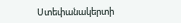Ստեփանակերտի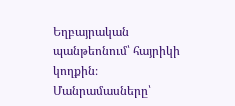Եղբայրական պանթեոնում՝ հայրիկի կողքին։
Մանրամասները՝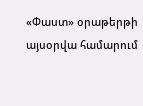«Փաստ» օրաթերթի այսօրվա համարում